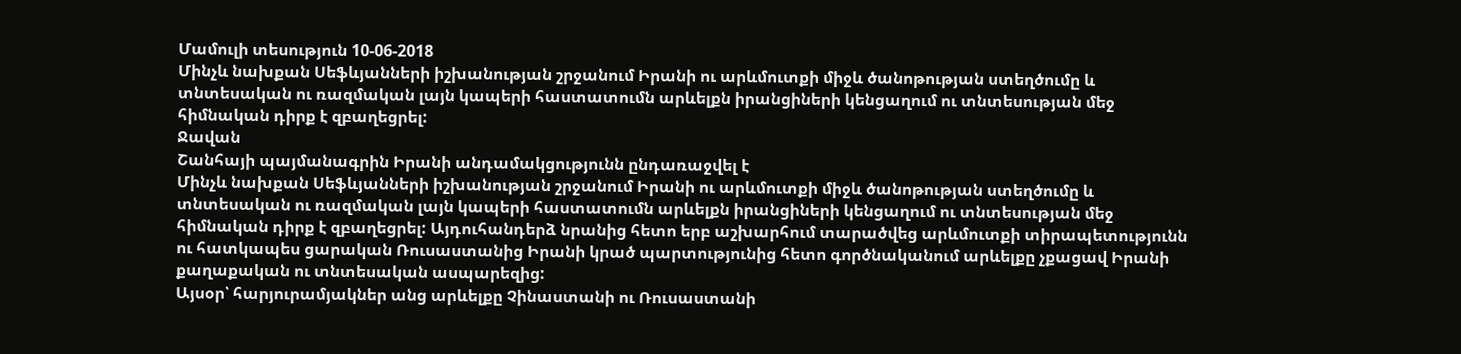Մամուլի տեսություն 10-06-2018
Մինչև նախքան Սեֆևյանների իշխանության շրջանում Իրանի ու արևմուտքի միջև ծանոթության ստեղծումը և տնտեսական ու ռազմական լայն կապերի հաստատումն արևելքն իրանցիների կենցաղում ու տնտեսության մեջ հիմնական դիրք է զբաղեցրել:
Ջավան
Շանհայի պայմանագրին Իրանի անդամակցությունն ընդառաջվել է
Մինչև նախքան Սեֆևյանների իշխանության շրջանում Իրանի ու արևմուտքի միջև ծանոթության ստեղծումը և տնտեսական ու ռազմական լայն կապերի հաստատումն արևելքն իրանցիների կենցաղում ու տնտեսության մեջ հիմնական դիրք է զբաղեցրել: Այդուհանդերձ նրանից հետո երբ աշխարհում տարածվեց արևմուտքի տիրապետությունն ու հատկապես ցարական Ռուսաստանից Իրանի կրած պարտությունից հետո գործնականում արևելքը չքացավ Իրանի քաղաքական ու տնտեսական ասպարեզից:
Այսօր՝ հարյուրամյակներ անց արևելքը Չինաստանի ու Ռուսաստանի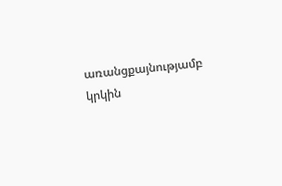առանցքայնությամբ կրկին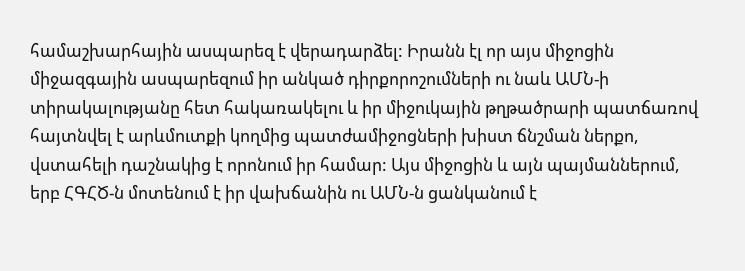համաշխարհային ասպարեզ է վերադարձել: Իրանն էլ որ այս միջոցին միջազգային ասպարեզում իր անկած դիրքորոշումների ու նաև ԱՄՆ-ի տիրակալությանը հետ հակառակելու և իր միջուկային թղթածրարի պատճառով հայտնվել է արևմուտքի կողմից պատժամիջոցների խիստ ճնշման ներքո, վստահելի դաշնակից է որոնում իր համար: Այս միջոցին և այն պայմաններում, երբ ՀԳՀԾ-ն մոտենում է իր վախճանին ու ԱՄՆ-ն ցանկանում է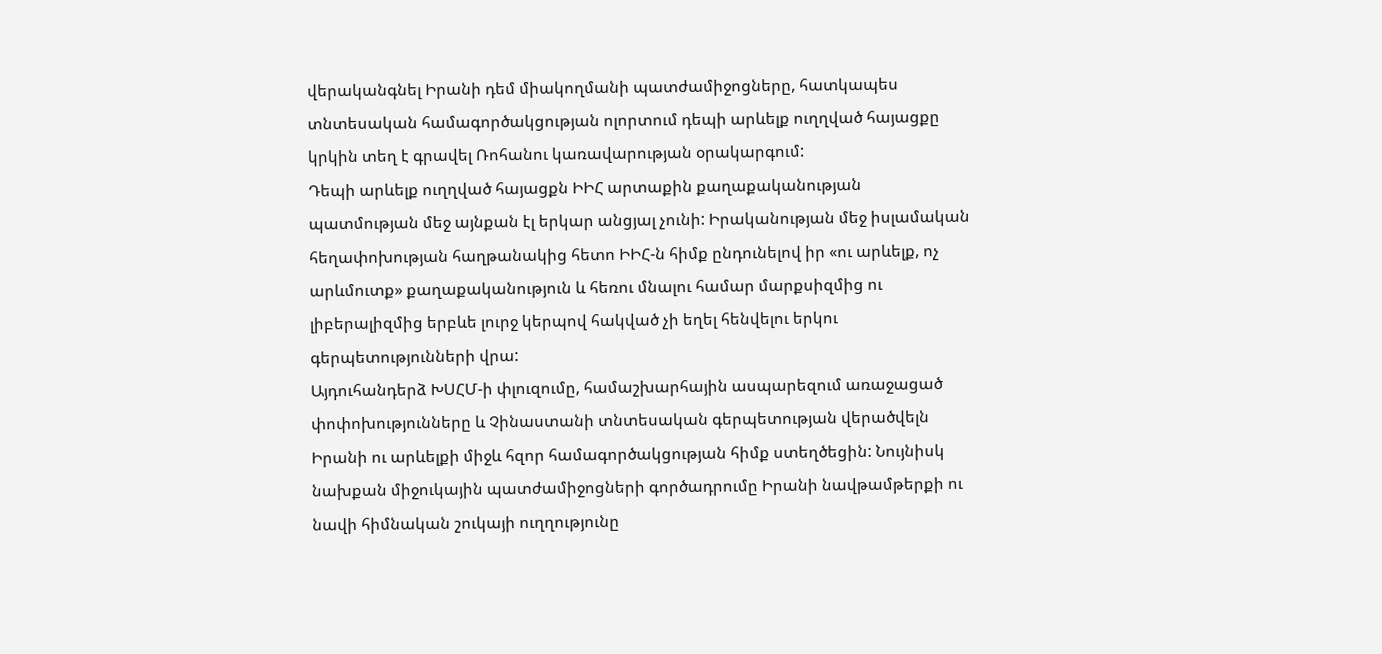վերականգնել Իրանի դեմ միակողմանի պատժամիջոցները, հատկապես տնտեսական համագործակցության ոլորտում դեպի արևելք ուղղված հայացքը կրկին տեղ է գրավել Ռոհանու կառավարության օրակարգում:
Դեպի արևելք ուղղված հայացքն ԻԻՀ արտաքին քաղաքականության պատմության մեջ այնքան էլ երկար անցյալ չունի: Իրականության մեջ իսլամական հեղափոխության հաղթանակից հետո ԻԻՀ-ն հիմք ընդունելով իր «ու արևելք, ոչ արևմուտք» քաղաքականություն և հեռու մնալու համար մարքսիզմից ու լիբերալիզմից երբևե լուրջ կերպով հակված չի եղել հենվելու երկու գերպետությունների վրա:
Այդուհանդերձ ԽՍՀՄ-ի փլուզումը, համաշխարհային ասպարեզում առաջացած փոփոխությունները և Չինաստանի տնտեսական գերպետության վերածվելն Իրանի ու արևելքի միջև հզոր համագործակցության հիմք ստեղծեցին: Նույնիսկ նախքան միջուկային պատժամիջոցների գործադրումը Իրանի նավթամթերքի ու նավի հիմնական շուկայի ուղղությունը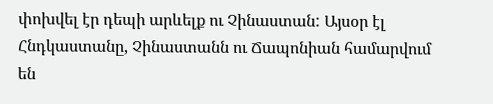փոխվել էր դեպի արևելք ու Չինաստան: Այսօր էլ Հնդկաստանը, Չինաստանն ու Ճապոնիան համարվում են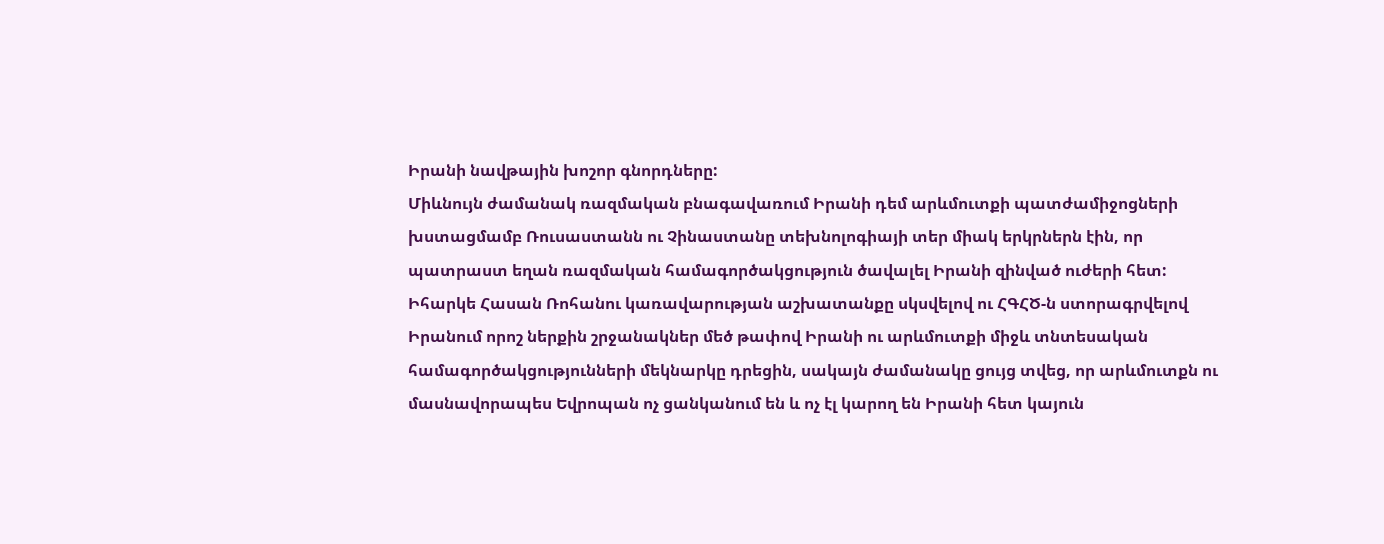Իրանի նավթային խոշոր գնորդները:
Միևնույն ժամանակ ռազմական բնագավառում Իրանի դեմ արևմուտքի պատժամիջոցների խստացմամբ Ռուսաստանն ու Չինաստանը տեխնոլոգիայի տեր միակ երկրներն էին, որ պատրաստ եղան ռազմական համագործակցություն ծավալել Իրանի զինված ուժերի հետ:
Իհարկե Հասան Ռոհանու կառավարության աշխատանքը սկսվելով ու ՀԳՀԾ-ն ստորագրվելով Իրանում որոշ ներքին շրջանակներ մեծ թափով Իրանի ու արևմուտքի միջև տնտեսական համագործակցությունների մեկնարկը դրեցին, սակայն ժամանակը ցույց տվեց, որ արևմուտքն ու մասնավորապես Եվրոպան ոչ ցանկանում են և ոչ էլ կարող են Իրանի հետ կայուն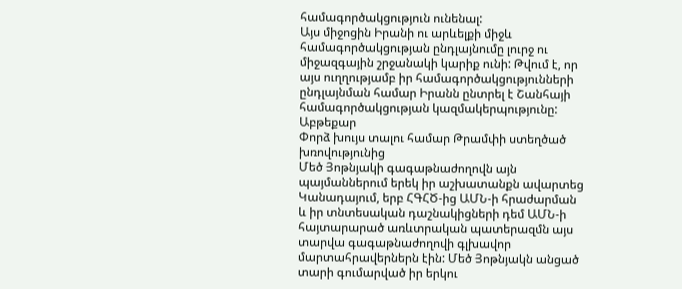համագործակցություն ունենալ:
Այս միջոցին Իրանի ու արևելքի միջև համագործակցության ընդլայնումը լուրջ ու միջազգային շրջանակի կարիք ունի: Թվում է, որ այս ուղղությամբ իր համագործակցությունների ընդլայնման համար Իրանն ընտրել է Շանհայի համագործակցության կազմակերպությունը:
Աբթեքար
Փորձ խույս տալու համար Թրամփի ստեղծած խռովությունից
Մեծ Յոթնյակի գագաթնաժողովն այն պայմաններում երեկ իր աշխատանքն ավարտեց Կանադայում, երբ ՀԳՀԾ-ից ԱՄՆ-ի հրաժարման և իր տնտեսական դաշնակիցների դեմ ԱՄՆ-ի հայտարարած առևտրական պատերազմն այս տարվա գագաթնաժողովի գլխավոր մարտահրավերներն էին: Մեծ Յոթնյակն անցած տարի գումարված իր երկու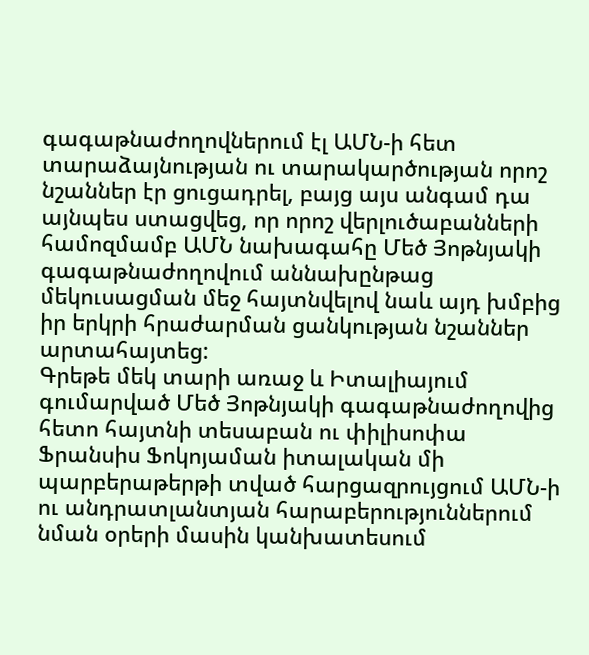գագաթնաժողովներում էլ ԱՄՆ-ի հետ տարաձայնության ու տարակարծության որոշ նշաններ էր ցուցադրել, բայց այս անգամ դա այնպես ստացվեց, որ որոշ վերլուծաբանների համոզմամբ ԱՄՆ նախագահը Մեծ Յոթնյակի գագաթնաժողովում աննախընթաց մեկուսացման մեջ հայտնվելով նաև այդ խմբից իր երկրի հրաժարման ցանկության նշաններ արտահայտեց:
Գրեթե մեկ տարի առաջ և Իտալիայում գումարված Մեծ Յոթնյակի գագաթնաժողովից հետո հայտնի տեսաբան ու փիլիսոփա Ֆրանսիս Ֆոկոյաման իտալական մի պարբերաթերթի տված հարցազրույցում ԱՄՆ-ի ու անդրատլանտյան հարաբերություններում նման օրերի մասին կանխատեսում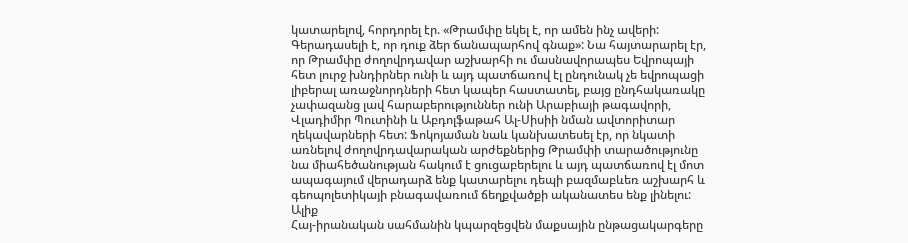կատարելով, հորդորել էր. «Թրամփը եկել է, որ ամեն ինչ ավերի: Գերադասելի է, որ դուք ձեր ճանապարհով գնաք»: Նա հայտարարել էր, որ Թրամփը ժողովրդավար աշխարհի ու մասնավորապես Եվրոպայի հետ լուրջ խնդիրներ ունի և այդ պատճառով էլ ընդունակ չե եվրոպացի լիբերալ առաջնորդների հետ կապեր հաստատել, բայց ընդհակառակը չափազանց լավ հարաբերություններ ունի Արաբիայի թագավորի, Վլադիմիր Պուտինի և Աբդոլֆաթահ Ալ-Սիսիի նման ավտորիտար ղեկավարների հետ: Ֆոկոյաման նաև կանխատեսել էր, որ նկատի առնելով ժողովրդավարական արժեքներից Թրամփի տարածությունը նա միահեծանության հակում է ցուցաբերելու և այդ պատճառով էլ մոտ ապագայում վերադարձ ենք կատարելու դեպի բազմաբևեռ աշխարհ և գեոպոլետիկայի բնագավառում ճեղքվածքի ականատես ենք լինելու:
Ալիք
Հայ-իրանական սահմանին կպարզեցվեն մաքսային ընթացակարգերը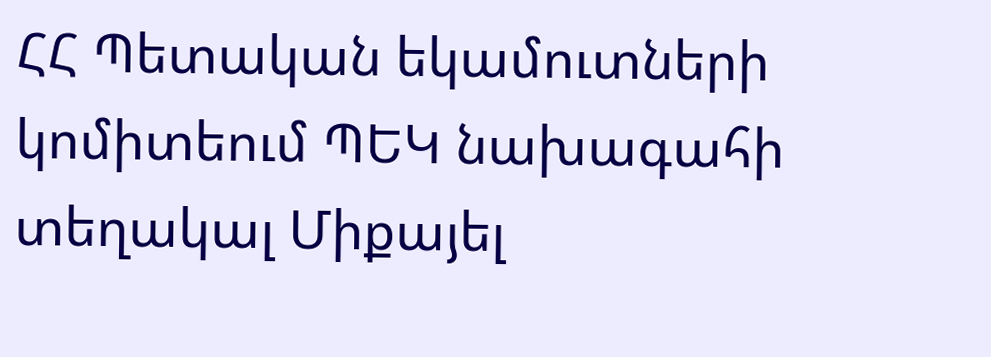ՀՀ Պետական եկամուտների կոմիտեում ՊԵԿ նախագահի տեղակալ Միքայել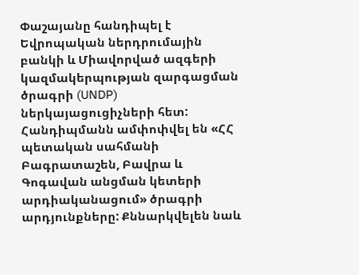Փաշայանը հանդիպել է Եվրոպական ներդրումային բանկի և Միավորված ազգերի կազմակերպության զարգացման ծրագրի (UNDP) ներկայացուցիչների հետ:
Հանդիպմանն ամփոփվել են «ՀՀ պետական սահմանի Բագրատաշեն, Բավրա և Գոգավան անցման կետերի արդիականացում» ծրագրի արդյունքները: Քննարկվելեն նաև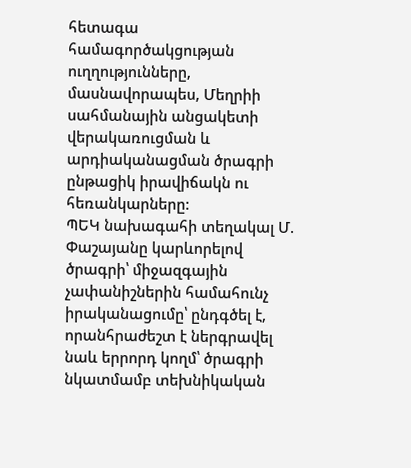հետագա համագործակցության ուղղությունները, մասնավորապես, Մեղրիի սահմանային անցակետի վերակառուցման և արդիականացման ծրագրի ընթացիկ իրավիճակն ու հեռանկարները:
ՊԵԿ նախագահի տեղակալ Մ. Փաշայանը կարևորելով ծրագրի՝ միջազգային չափանիշներին համահունչ իրականացումը՝ ընդգծել է, որանհրաժեշտ է ներգրավել նաև երրորդ կողմ՝ ծրագրի նկատմամբ տեխնիկական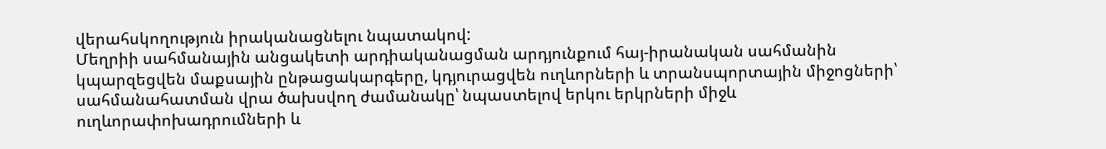վերահսկողություն իրականացնելու նպատակով:
Մեղրիի սահմանային անցակետի արդիականացման արդյունքում հայ-իրանական սահմանին կպարզեցվեն մաքսային ընթացակարգերը, կդյուրացվեն ուղևորների և տրանսպորտային միջոցների՝ սահմանահատման վրա ծախսվող ժամանակը՝ նպաստելով երկու երկրների միջև ուղևորափոխադրումների և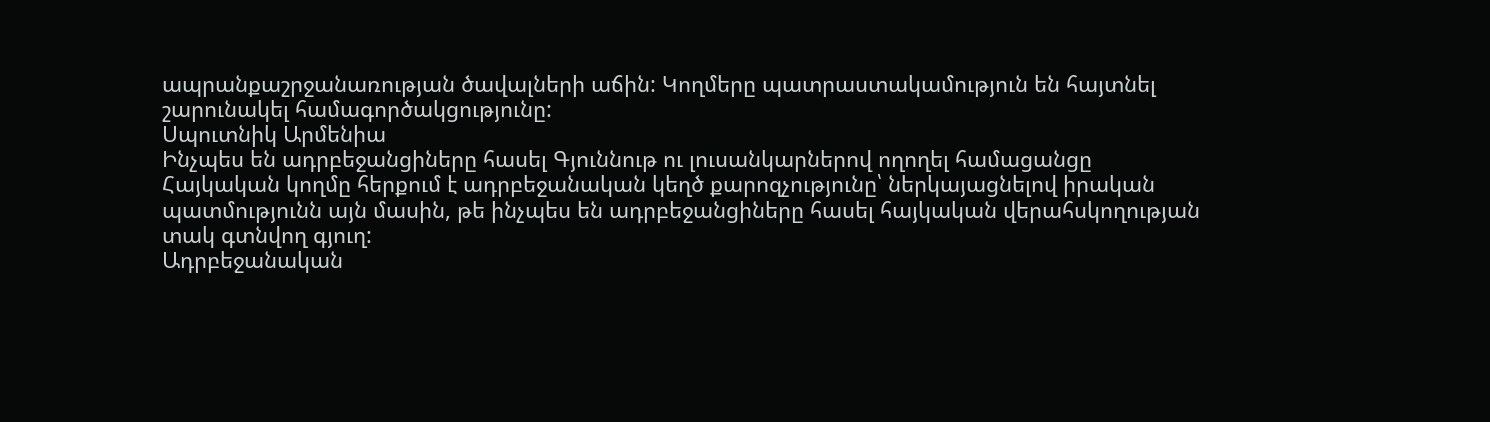ապրանքաշրջանառության ծավալների աճին: Կողմերը պատրաստակամություն են հայտնել շարունակել համագործակցությունը:
Սպուտնիկ Արմենիա
Ինչպես են ադրբեջանցիները հասել Գյուննութ ու լուսանկարներով ողողել համացանցը
Հայկական կողմը հերքում է ադրբեջանական կեղծ քարոզչությունը՝ ներկայացնելով իրական պատմությունն այն մասին, թե ինչպես են ադրբեջանցիները հասել հայկական վերահսկողության տակ գտնվող գյուղ:
Ադրբեջանական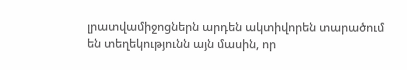լրատվամիջոցներն արդեն ակտիվորեն տարածում են տեղեկությունն այն մասին, որ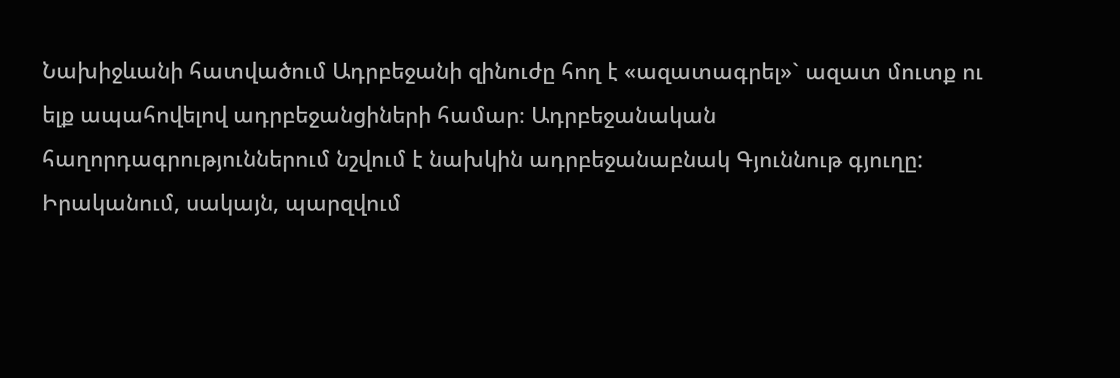Նախիջևանի հատվածում Ադրբեջանի զինուժը հող է «ազատագրել»` ազատ մուտք ու ելք ապահովելով ադրբեջանցիների համար։ Ադրբեջանական հաղորդագրություններում նշվում է նախկին ադրբեջանաբնակ Գյուննութ գյուղը:
Իրականում, սակայն, պարզվում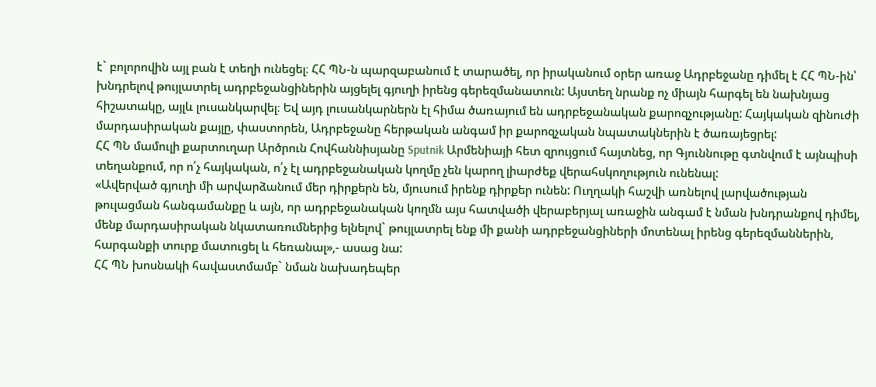է` բոլորովին այլ բան է տեղի ունեցել։ ՀՀ ՊՆ-ն պարզաբանում է տարածել, որ իրականում օրեր առաջ Ադրբեջանը դիմել է ՀՀ ՊՆ-ին՝ խնդրելով թույլատրել ադրբեջանցիներին այցելել գյուղի իրենց գերեզմանատուն: Այստեղ նրանք ոչ միայն հարգել են նախնյաց հիշատակը, այլև լուսանկարվել։ Եվ այդ լուսանկարներն էլ հիմա ծառայում են ադրբեջանական քարոզչությանը: Հայկական զինուժի մարդասիրական քայլը, փաստորեն, Ադրբեջանը հերթական անգամ իր քարոզչական նպատակներին է ծառայեցրել:
ՀՀ ՊՆ մամուլի քարտուղար Արծրուն Հովհաննիսյանը Sputnik Արմենիայի հետ զրույցում հայտնեց, որ Գյուննութը գտնվում է այնպիսի տեղանքում, որ ո՛չ հայկական, ո՛չ էլ ադրբեջանական կողմը չեն կարող լիարժեք վերահսկողություն ունենալ:
«Ավերված գյուղի մի արվարձանում մեր դիրքերն են, մյուսում իրենք դիրքեր ունեն: Ուղղակի հաշվի առնելով լարվածության թուլացման հանգամանքը և այն, որ ադրբեջանական կողմն այս հատվածի վերաբերյալ առաջին անգամ է նման խնդրանքով դիմել, մենք մարդասիրական նկատառումներից ելնելով` թույլատրել ենք մի քանի ադրբեջանցիների մոտենալ իրենց գերեզմաններին, հարգանքի տուրք մատուցել և հեռանալ»,- ասաց նա:
ՀՀ ՊՆ խոսնակի հավաստմամբ` նման նախադեպեր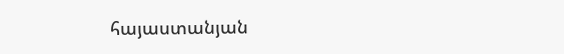հայաստանյան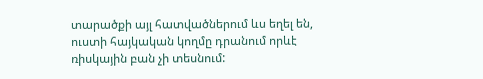տարածքի այլ հատվածներում ևս եղել են, ուստի հայկական կողմը դրանում որևէ ռիսկային բան չի տեսնում: